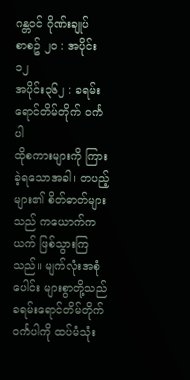ဂန္တဝင် ဂိုဏ်းချုပ်
စာစဥ် ၂၀ : အပိုင်း ၁၂
အပိုင်း၃၆၂ : ခရမ်းရောင်တိမ်တိုက် ဝင်္ကပါ
ထိုစကားများကို ကြားခဲ့ရသောအခါ၊ တပည့်များ၏ စိတ်ဓာတ်များသည် ကယောက်ကယက် ဖြစ်သွားကြသည်။ မျက်လုံးအစုံပေါင်း များစွာတို့သည် ခရမ်းရောင်တိမ်တိုက် ဝင်္ကပါကို ထပ်မံသုံး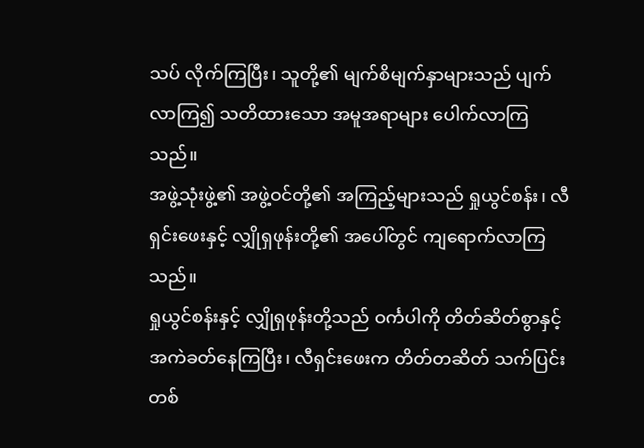သပ် လိုက်ကြပြီး၊ သူတို့၏ မျက်စိမျက်နှာများသည် ပျက်လာကြ၍ သတိထားသော အမူအရာများ ပေါက်လာကြသည်။
အဖွဲ့သုံးဖွဲ့၏ အဖွဲ့ဝင်တို့၏ အကြည့်များသည် ရှုယွင်စန်း၊ လီရှင်းဖေးနှင့် လျှိုရှဖုန်းတို့၏ အပေါ်တွင် ကျရောက်လာကြသည်။
ရှုယွင်စန်းနှင့် လျှိုရှဖုန်းတို့သည် ဝင်္ကပါကို တိတ်ဆိတ်စွာနှင့် အကဲခတ်နေကြပြီး၊ လီရှင်းဖေးက တိတ်တဆိတ် သက်ပြင်းတစ်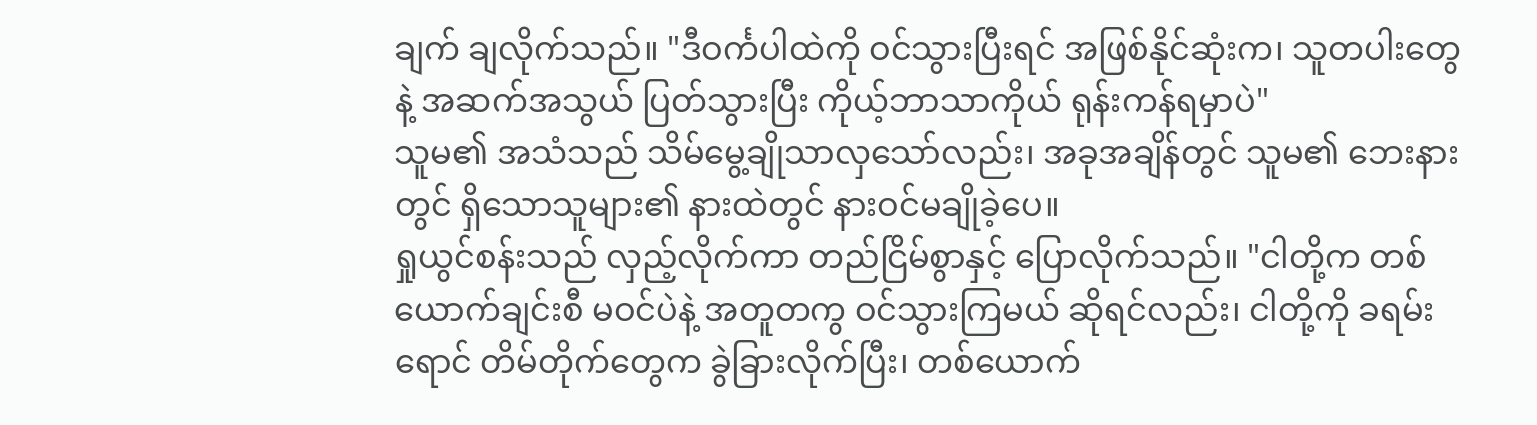ချက် ချလိုက်သည်။ "ဒီဝင်္ကပါထဲကို ဝင်သွားပြီးရင် အဖြစ်နိုင်ဆုံးက၊ သူတပါးတွေနဲ့ အဆက်အသွယ် ပြတ်သွားပြီး ကိုယ့်ဘာသာကိုယ် ရုန်းကန်ရမှာပဲ"
သူမ၏ အသံသည် သိမ်မွေ့ချိုသာလှသော်လည်း၊ အခုအချိန်တွင် သူမ၏ ဘေးနားတွင် ရှိသောသူများ၏ နားထဲတွင် နားဝင်မချိုခဲ့ပေ။
ရှုယွင်စန်းသည် လှည့်လိုက်ကာ တည်ငြိမ်စွာနှင့် ပြောလိုက်သည်။ "ငါတို့က တစ်ယောက်ချင်းစီ မဝင်ပဲနဲ့ အတူတကွ ဝင်သွားကြမယ် ဆိုရင်လည်း၊ ငါတို့ကို ခရမ်းရောင် တိမ်တိုက်တွေက ခွဲခြားလိုက်ပြီး၊ တစ်ယောက်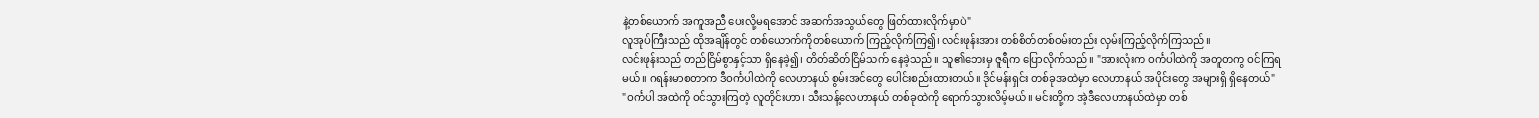နဲ့တစ်ယောက် အကူအညီ ပေးလို့မရအောင် အဆက်အသွယ်တွေ ဖြတ်ထားလိုက်မှာပဲ"
လူအုပ်ကြီးသည် ထိုအချိန်တွင် တစ်ယောက်ကိုတစ်ယောက် ကြည့်လိုက်ကြ၍၊ လင်းဖုန်းအား တစ်စိတ်တစ်ဝမ်းတည်း လှမ်းကြည့်လိုက်ကြသည်။
လင်းဖုန်းသည် တည်ငြိမ်စွာနှင့်သာ ရှိနေခဲ့၍၊ တိတ်ဆိတ်ငြိမ်သက် နေခဲ့သည်။ သူ၏ဘေးမှ ဇူရီက ပြောလိုက်သည်။ "အားလုံးက ဝင်္ကပါထဲကို အတူတကွ ဝင်ကြရမယ်။ ဂရန်းမာစတာက ဒီဝင်္ကပါထဲကို လေဟာနယ် စွမ်းအင်တွေ ပေါင်းစည်းထားတယ်။ ဒိုင်မန်းရှင်း တစ်ခုအထဲမှာ လေဟာနယ် အပိုင်းတွေ အများရှိ ရှိနေတယ်"
"ဝင်္ကပါ အထဲကို ဝင်သွားကြတဲ့ လူတိုင်းဟာ၊ သီးသန့်လေဟာနယ် တစ်ခုထဲကို ရောက်သွားလိမ့်မယ်။ မင်းတို့က အဲ့ဒီလေဟာနယ်ထဲမှာ တစ်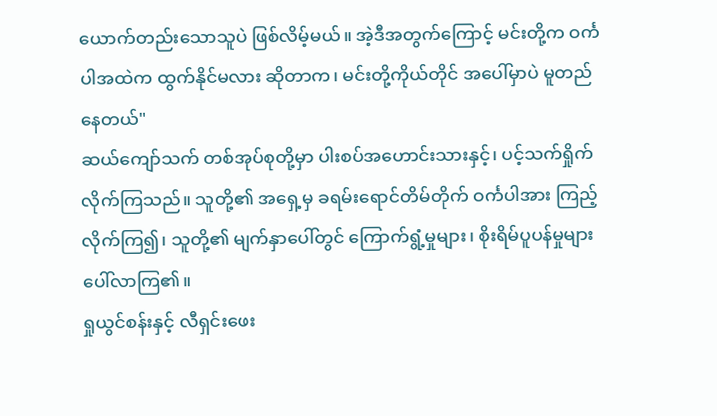ယောက်တည်းသောသူပဲ ဖြစ်လိမ့်မယ်။ အဲ့ဒီအတွက်ကြောင့် မင်းတို့က ဝင်္ကပါအထဲက ထွက်နိုင်မလား ဆိုတာက၊ မင်းတို့ကိုယ်တိုင် အပေါ်မှာပဲ မူတည်နေတယ်"
ဆယ်ကျော်သက် တစ်အုပ်စုတို့မှာ ပါးစပ်အဟောင်းသားနှင့်၊ ပင့်သက်ရှိုက်လိုက်ကြသည်။ သူတို့၏ အရှေ့မှ ခရမ်းရောင်တိမ်တိုက် ဝင်္ကပါအား ကြည့်လိုက်ကြ၍၊ သူတို့၏ မျက်နှာပေါ်တွင် ကြောက်ရွံ့မှုများ၊ စိုးရိမ်ပူပန်မှုများ ပေါ်လာကြ၏။
ရှုယွင်စန်းနှင့် လီရှင်းဖေး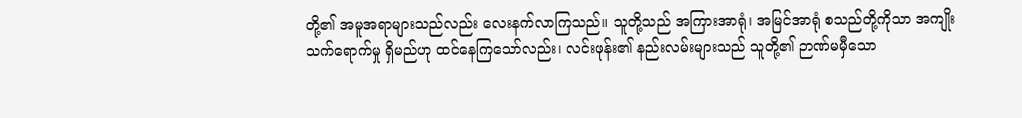တို့၏ အမူအရာများသည်လည်း လေးနက်လာကြသည်။ သူတို့သည် အကြားအာရုံ၊ အမြင်အာရုံ စသည်တို့ကိုသာ အကျိုးသက်ရောက်မှု ရှိမည်ဟု ထင်နေကြသော်လည်း၊ လင်းဖုန်း၏ နည်းလမ်းများသည် သူတို့၏ ဉာဏ်မမှီသော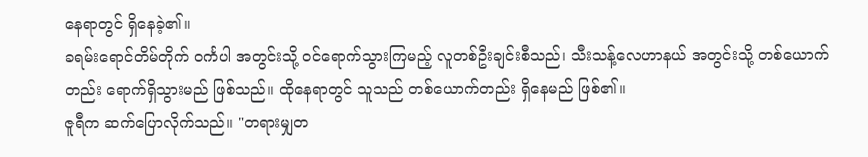နေရာတွင် ရှိနေခဲ့၏။
ခရမ်းရောင်တိမ်တိုက် ဝင်္ကပါ အတွင်းသို့ ဝင်ရောက်သွားကြမည့် လူတစ်ဦးချင်းစီသည်၊ သီးသန့်လေဟာနယ် အတွင်းသို့ တစ်ယောက်တည်း ရောက်ရှိသွားမည် ဖြစ်သည်။ ထိုနေရာတွင် သူသည် တစ်ယောက်တည်း ရှိနေမည် ဖြစ်၏။
ဇူရီက ဆက်ပြောလိုက်သည်။ "တရားမျှတ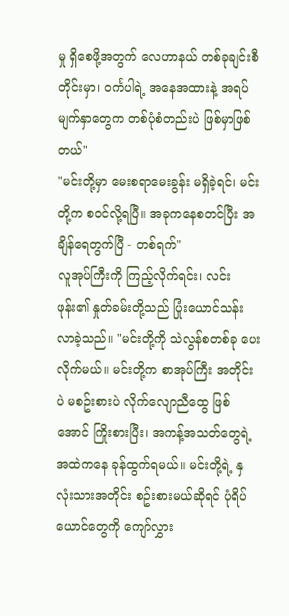မှု ရှိစေဖို့အတွက် လေဟာနယ် တစ်ခုချင်းစီတိုင်းမှာ၊ ဝင်္ကပါရဲ့ အနေအထားနဲ့ အရပ်မျက်နှာတွေက တစ်ပုံစံတည်းပဲ ဖြစ်မှာဖြစ်တယ်"
"မင်းတို့မှာ မေးစရာမေးခွန်း မရှိခဲ့ရင်၊ မင်းတို့က စဝင်လို့ရပြီ။ အခုကနေစတင်ပြီး အချိန်ရေတွက်ပြီ - တစ်ရက်"
လူအုပ်ကြီးကို ကြည့်လိုက်ရင်း၊ လင်းဖုန်း၏ နှုတ်ခမ်းတို့သည် ပြုံးယောင်သန်းလာခဲ့သည်။ "မင်းတို့ကို သဲလွန်စတစ်ခု ပေးလိုက်မယ်။ မင်းတို့က စာအုပ်ကြီး အတိုင်းပဲ မစဥ်းစားပဲ လိုက်လျောညီထွေ ဖြစ်အောင် ကြိုးစားပြီး၊ အကန့်အသတ်တွေရဲ့ အထဲကနေ ခုန်ထွက်ရမယ်။ မင်းတို့ရဲ့ နှလုံးသားအတိုင်း စဥ်းစားမယ်ဆိုရင် ပုံရိပ်ယောင်တွေကို ကျော်လွှား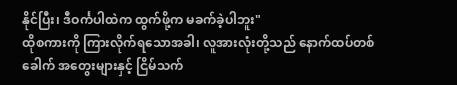နိုင်ပြီး၊ ဒီဝင်္ကပါထဲက ထွက်ဖို့က မခက်ခဲ့ပါဘူး"
ထိုစကားကို ကြားလိုက်ရသောအခါ၊ လူအားလုံးတို့သည် နောက်ထပ်တစ်ခေါက် အတွေးများနှင့် ငြိမ်သက်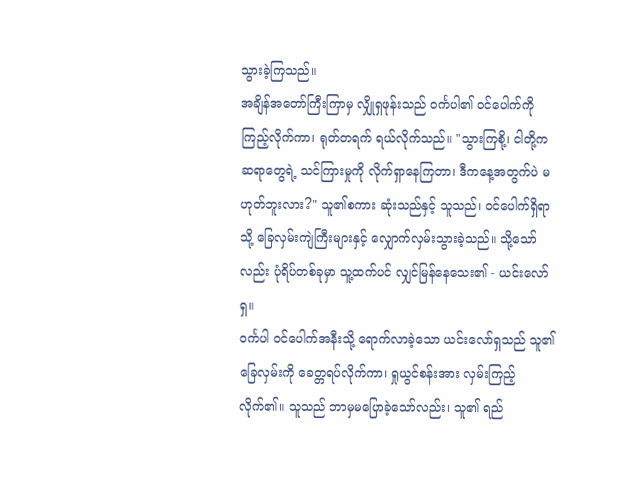သွားခဲ့ကြသည်။
အချိန်အတော်ကြီးကြာမှ လျှိုရှဖုန်းသည် ဝင်္ကပါ၏ ဝင်ပေါက်ကို ကြည့်လိုက်ကာ၊ ရုတ်တရက် ရယ်လိုက်သည်။ "သွားကြစို့၊ ငါတို့က ဆရာတွေရဲ့ သင်ကြားမှုကို လိုက်ရှာနေကြတာ၊ ဒီကနေ့အတွက်ပဲ မဟုတ်ဘူးလား?" သူ၏စကား ဆုံးသည်နှင့် သူသည်၊ ဝင်ပေါက်ရှိရာသို့ ခြေလှမ်းကျဲကြီးများနှင့် လျှောက်လှမ်းသွားခဲ့သည်။ သို့သော်လည်း ပုံရိပ်တစ်ခုမှာ သူ့ထက်ပင် လျှင်မြန်နေသေး၏ - ယင်းလော်ရှ။
ဝင်္ကပါ ဝင်ပေါက်အနီးသို့ ရောက်လာခဲ့သော ယင်းလော်ရှသည် သူ၏ခြေလှမ်းကို ခေတ္တရပ်လိုက်ကာ၊ ရှုယွင်စန်းအား လှမ်းကြည့်လိုက်၏။ သူသည် ဘာမှမပြောခဲ့သော်လည်း၊ သူ၏ ရည်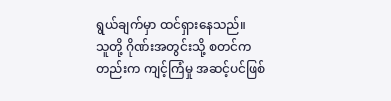ရွယ်ချက်မှာ ထင်ရှားနေသည်။
သူတို့ ဂိုဏ်းအတွင်းသို့ စတင်ကတည်းက ကျင့်ကြံမှု အဆင့်ပင်ဖြစ်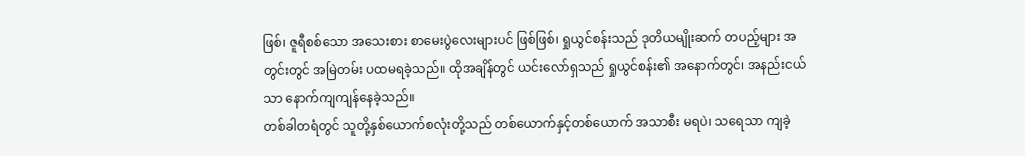ဖြစ်၊ ဇူရီစစ်သော အသေးစား စာမေးပွဲလေးများပင် ဖြစ်ဖြစ်၊ ရှုယွင်စန်းသည် ဒုတိယမျိုးဆက် တပည့်များ အတွင်းတွင် အမြဲတမ်း ပထမရခဲ့သည်။ ထိုအချိန်တွင် ယင်းလော်ရှသည် ရှုယွင်စန်း၏ အနောက်တွင်၊ အနည်းငယ်သာ နောက်ကျကျန်နေခဲ့သည်။
တစ်ခါတရံတွင် သူတို့နှစ်ယောက်စလုံးတို့သည် တစ်ယောက်နှင့်တစ်ယောက် အသာစီး မရပဲ၊ သရေသာ ကျခဲ့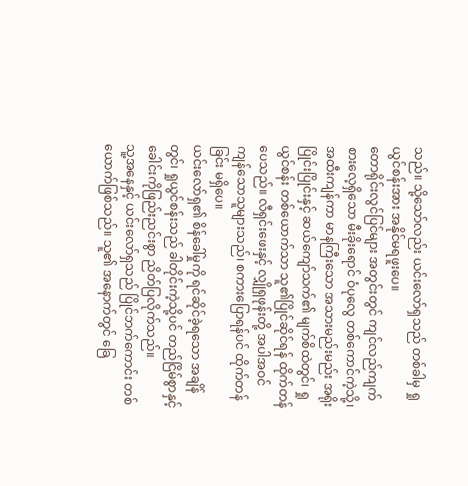သည်။ သို့သော်လည်း ယင်းလော်ရှသည် တစ်ခါမှ ရှုယွင်စန်းအား အနိုင်မရဖူးပေ။
တောရိုင်းလွင်ပြင်များ အတွင်းတွင် ကျင်လည်ကျက်စားလေ့ရှိသော မီးခိုးရောင် ဝံပုလွေ တစ်ကောင်ကဲ့သို့၊ အထီးကျန်ကာ မာနကြီးသော အသားမည်းမည်း အရိုးပြိုင်းပြိုင်းနှင့် ဆယ်ကျော်သက်၏ မျက်စိထဲတွင်၊ ရှုယွင်စန်း တစ်ယောက်သာ သူ၏ပြိုင်ဆိုင်ရန် ထိုက်တန်ပေသည်။ လီရှင်းဖေးနှင့် လျှိုရှဖုန်းတို့ အပါအဝင် ကျန်သောသူများသည်၊ စကားပြောရန်ပင် ထိုက်တန်ခြင်း မရှိပေ။
ယင်းလော်ရှ၏ စိန်ခေါ်မှုကို ရင်ဆိုင်ခဲ့ရသော အချိန်တွင်၊ ရှုယွင်စန်းသည် ခါတိုင်းကဲ့သို့ပင် တည်ငြိမ်စွာနှင့် ခေါင်းကိုဖြည်းညင်းစွာ ညိတ်ပြလိုက်သည်။
သူ့အနေနှင့် ယင်းလော်ရှသည် ပြိုင်ဘက်ကောင်း တစ်ယောက်ဖြစ်သည်။ သူ၏ အနောက်တွင် ခြေ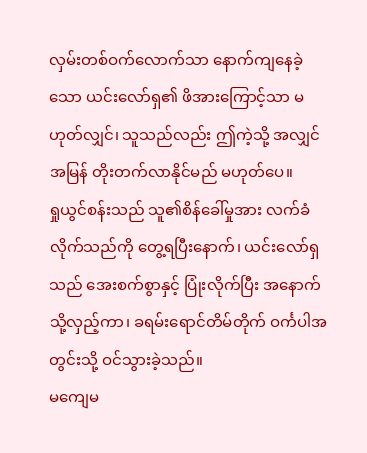လှမ်းတစ်ဝက်လောက်သာ နောက်ကျနေခဲ့သော ယင်းလော်ရှ၏ ဖိအားကြောင့်သာ မဟုတ်လျှင်၊ သူသည်လည်း ဤကဲ့သို့ အလျှင်အမြန် တိုးတက်လာနိုင်မည် မဟုတ်ပေ။
ရှုယွင်စန်းသည် သူ၏စိန်ခေါ်မှုအား လက်ခံလိုက်သည်ကို တွေ့ရပြီးနောက်၊ ယင်းလော်ရှသည် အေးစက်စွာနှင့် ပြုံးလိုက်ပြီး အနောက်သို့လှည့်ကာ၊ ခရမ်းရောင်တိမ်တိုက် ဝင်္ကပါအတွင်းသို့ ဝင်သွားခဲ့သည်။
မကျေမ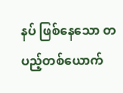နပ် ဖြစ်နေသော တပည့်တစ်ယောက်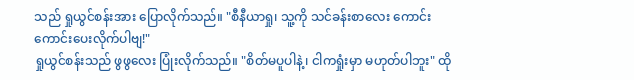သည် ရှုယွင်စန်းအား ပြောလိုက်သည်။ "စီနီယာရှု၊ သူ့ကို သင်ခန်းစာလေး ကောင်းကောင်းပေးလိုက်ပါဗျ!"
ရှုယွင်စန်းသည် ဖွဖွလေး ပြုံးလိုက်သည်။ "စိတ်မပူပါနဲ့၊ ငါကရှုံးမှာ မဟုတ်ပါဘူး" ထို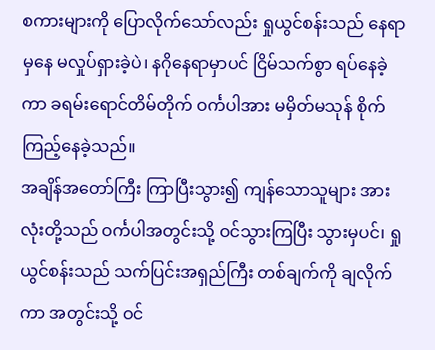စကားများကို ပြောလိုက်သော်လည်း ရှုယွင်စန်းသည် နေရာမှနေ မလှုပ်ရှားခဲ့ပဲ၊ နဂိုနေရာမှာပင် ငြိမ်သက်စွာ ရပ်နေခဲ့ကာ ခရမ်းရောင်တိမ်တိုက် ဝင်္ကပါအား မမှိတ်မသုန် စိုက်ကြည့်နေခဲ့သည်။
အချိန်အတော်ကြီး ကြာပြီးသွား၍ ကျန်သောသူများ အားလုံးတို့သည် ဝင်္ကပါအတွင်းသို့ ဝင်သွားကြပြီး သွားမှပင်၊ ရှုယွင်စန်းသည် သက်ပြင်းအရှည်ကြီး တစ်ချက်ကို ချလိုက်ကာ အတွင်းသို့ ဝင်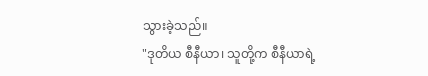သွားခဲ့သည်။
"ဒုတိယ စီနီယာ၊ သူတို့က စီနီယာရဲ့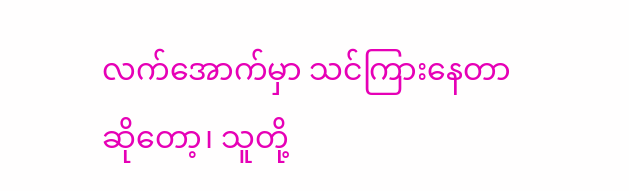လက်အောက်မှာ သင်ကြားနေတာဆိုတော့၊ သူတို့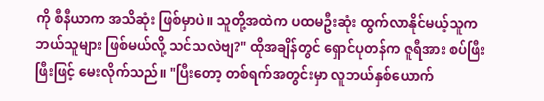ကို စီနီယာက အသိဆုံး ဖြစ်မှာပဲ။ သူတို့အထဲက ပထမဦးဆုံး ထွက်လာနိုင်မယ့်သူက ဘယ်သူများ ဖြစ်မယ်လို့ သင်သလဲဗျ?" ထိုအချိန်တွင် ရှောင်ပုတန်က ဇူရီအား စပ်ဖြီးဖြီးဖြင့် မေးလိုက်သည်။ "ပြီးတော့ တစ်ရက်အတွင်းမှာ လူဘယ်နှစ်ယောက်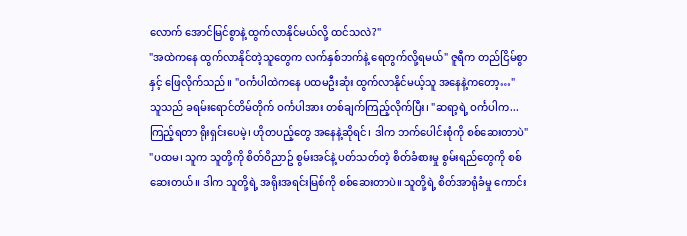လောက် အောင်မြင်စွာနဲ့ ထွက်လာနိုင်မယ်လို့ ထင်သလဲ?"
"အထဲကနေ ထွက်လာနိုင်တဲ့သူတွေက လက်နှစ်ဘက်နဲ့ ရေတွက်လို့ရမယ်" ဇူရီက တည်ငြိမ်စွာနှင့် ဖြေလိုက်သည်။ "ဝင်္ကပါထဲကနေ ပထမဦးဆုံး ထွက်လာနိုင်မယ့်သူ အနေနဲ့ကတော့…"
သူသည် ခရမ်းရောင်တိမ်တိုက် ဝင်္ကပါအား တစ်ချက်ကြည့်လိုက်ပြီး၊ "ဆရာ့ရဲ့ ဝင်္ကပါက... ကြည့်ရတာ ရိုးရှင်းပေမဲ့၊ ဟိုတပည့်တွေ အနေနဲ့ဆိုရင်၊ ဒါက ဘက်ပေါင်းစုံကို စစ်ဆေးတာပဲ"
"ပထမ၊ သူက သူတို့ကို စိတ်ဝိညာဥ် စွမ်းအင်နဲ့ ပတ်သတ်တဲ့ စိတ်ခံစားမှု စွမ်းရည်တွေကို စစ်ဆေးတယ်။ ဒါက သူတို့ရဲ့ အရိုးအရင်းမြစ်ကို စစ်ဆေးတာပဲ။ သူတို့ရဲ့ စိတ်အာရုံခံမှု ကောင်း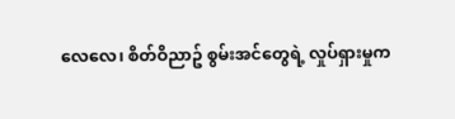လေလေ၊ စိတ်ဝိညာဥ် စွမ်းအင်တွေရဲ့ လှုပ်ရှားမှုက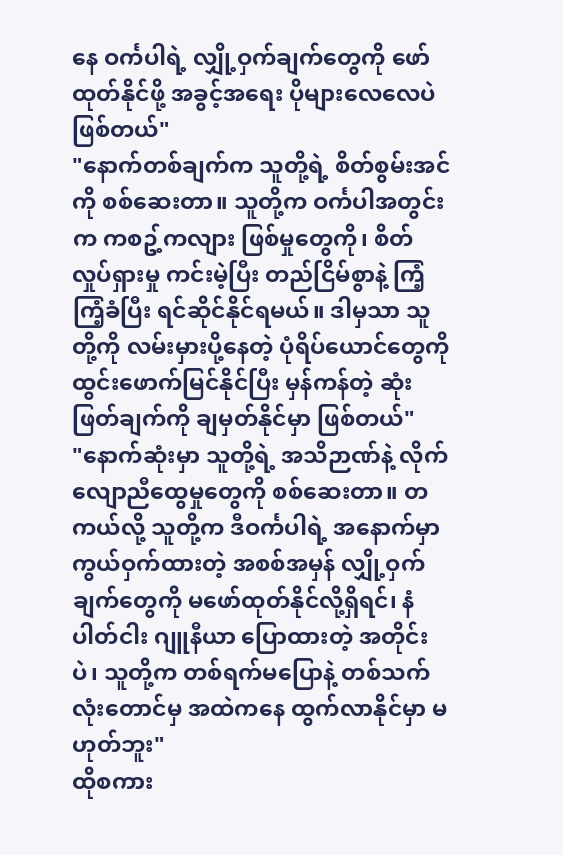နေ ဝင်္ကပါရဲ့ လျှို့ဝှက်ချက်တွေကို ဖော်ထုတ်နိုင်ဖို့ အခွင့်အရေး ပိုများလေလေပဲ ဖြစ်တယ်"
"နောက်တစ်ချက်က သူတို့ရဲ့ စိတ်စွမ်းအင်ကို စစ်ဆေးတာ။ သူတို့က ဝင်္ကပါအတွင်းက ကစဥ့်ကလျား ဖြစ်မှုတွေကို၊ စိတ်လှုပ်ရှားမှု ကင်းမဲ့ပြီး တည်ငြိမ်စွာနဲ့ ကြံ့ကြံ့ခံပြီး ရင်ဆိုင်နိုင်ရမယ်။ ဒါမှသာ သူတို့ကို လမ်းမှားပို့နေတဲ့ ပုံရိပ်ယောင်တွေကို ထွင်းဖောက်မြင်နိုင်ပြီး မှန်ကန်တဲ့ ဆုံးဖြတ်ချက်ကို ချမှတ်နိုင်မှာ ဖြစ်တယ်"
"နောက်ဆုံးမှာ သူတို့ရဲ့ အသိဉာဏ်နဲ့ လိုက်လျောညီထွေမှုတွေကို စစ်ဆေးတာ။ တကယ်လို့ သူတို့က ဒီဝင်္ကပါရဲ့ အနောက်မှာ ကွယ်ဝှက်ထားတဲ့ အစစ်အမှန် လျှို့ဝှက်ချက်တွေကို မဖော်ထုတ်နိုင်လို့ရှိရင်၊ နံပါတ်ငါး ဂျူနီယာ ပြောထားတဲ့ အတိုင်းပဲ၊ သူတို့က တစ်ရက်မပြောနဲ့ တစ်သက်လုံးတောင်မှ အထဲကနေ ထွက်လာနိုင်မှာ မဟုတ်ဘူး"
ထိုစကား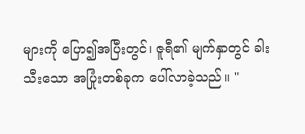များကို ပြော၍အပြီးတွင်၊ ဇူရီ၏ မျက်နှာတွင် ခါးသီးသော အပြုံးတစ်ခုက ပေါ်လာခဲ့သည်။ "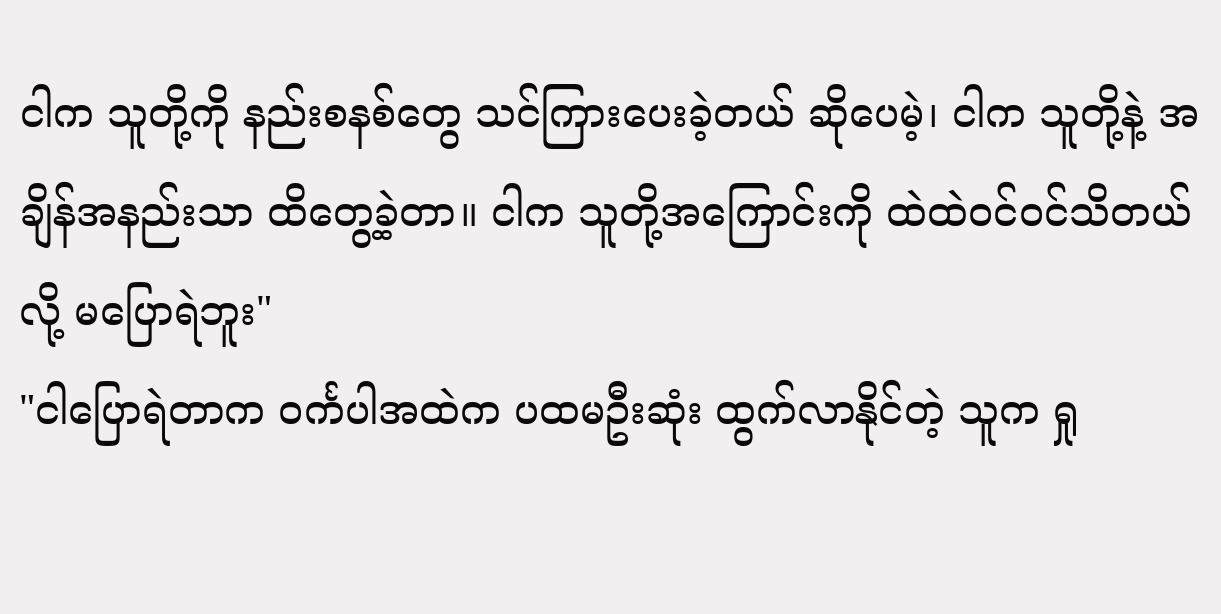ငါက သူတို့ကို နည်းစနစ်တွေ သင်ကြားပေးခဲ့တယ် ဆိုပေမဲ့၊ ငါက သူတို့နဲ့ အချိန်အနည်းသာ ထိတွေ့ခဲ့တာ။ ငါက သူတို့အကြောင်းကို ထဲထဲဝင်ဝင်သိတယ်လို့ မပြောရဲဘူး"
"ငါပြောရဲတာက ဝင်္ကပါအထဲက ပထမဦးဆုံး ထွက်လာနိုင်တဲ့ သူက ရှု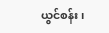ယွင်စန်း၊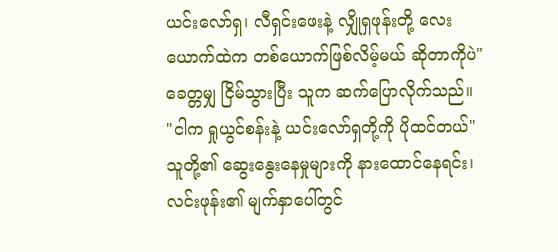ယင်းလော်ရှ၊ လီရှင်းဖေးနဲ့ လျှိုရှဖုန်းတို့ လေးယောက်ထဲက တစ်ယောက်ဖြစ်လိမ့်မယ် ဆိုတာကိုပဲ" ခေတ္တမျှ ငြိမ်သွားပြီး သူက ဆက်ပြောလိုက်သည်။ "ငါက ရှုယွင်စန်းနဲ့ ယင်းလော်ရှတို့ကို ပိုထင်တယ်"
သူတို့၏ ဆွေးနွေးနေမှုများကို နားထောင်နေရင်း၊ လင်းဖုန်း၏ မျက်နှာပေါ်တွင်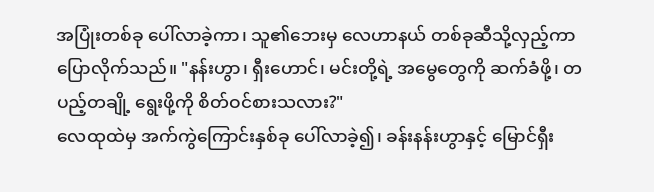အပြုံးတစ်ခု ပေါ်လာခဲ့ကာ၊ သူ၏ဘေးမှ လေဟာနယ် တစ်ခုဆီသို့လှည့်ကာ ပြောလိုက်သည်။ "နန်းဟွာ၊ ရှီးဟောင်၊ မင်းတို့ရဲ့ အမွေတွေကို ဆက်ခံဖို့၊ တပည့်တချို့ ရွေးဖို့ကို စိတ်ဝင်စားသလား?"
လေထုထဲမှ အက်ကွဲကြောင်းနှစ်ခု ပေါ်လာခဲ့၍၊ ခန်းနန်းဟွာနှင့် မြောင်ရှီး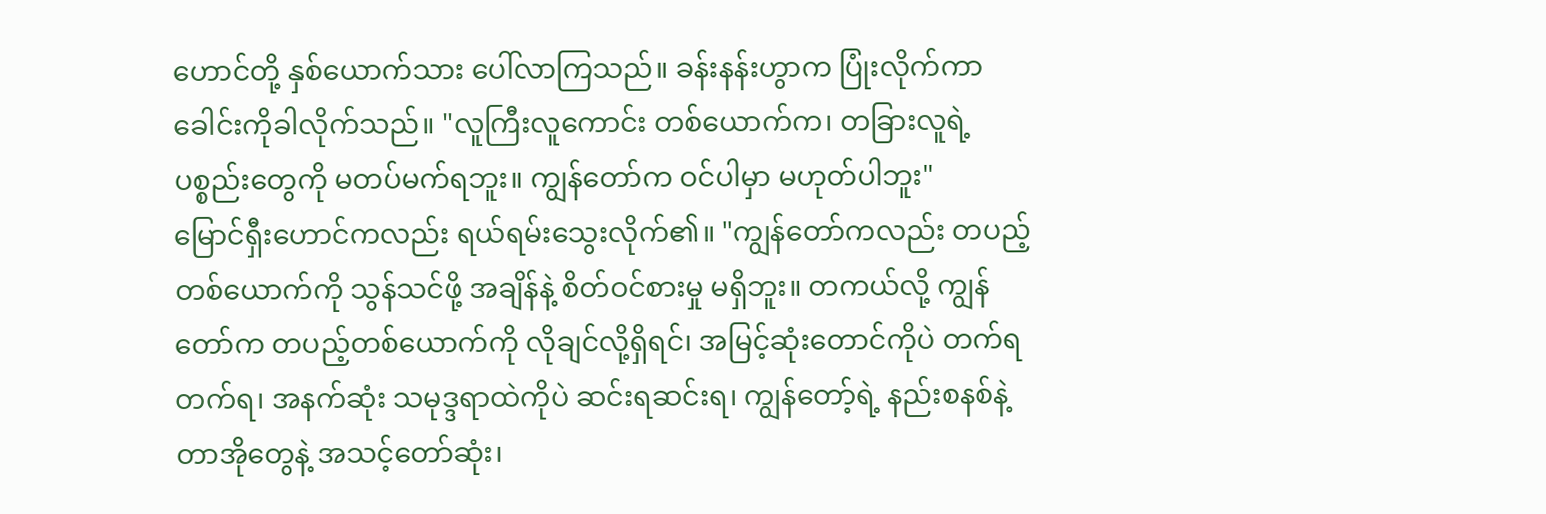ဟောင်တို့ နှစ်ယောက်သား ပေါ်လာကြသည်။ ခန်းနန်းဟွာက ပြုံးလိုက်ကာ ခေါင်းကိုခါလိုက်သည်။ "လူကြီးလူကောင်း တစ်ယောက်က၊ တခြားလူရဲ့ ပစ္စည်းတွေကို မတပ်မက်ရဘူး။ ကျွန်တော်က ဝင်ပါမှာ မဟုတ်ပါဘူး"
မြောင်ရှီးဟောင်ကလည်း ရယ်ရမ်းသွေးလိုက်၏။ "ကျွန်တော်ကလည်း တပည့်တစ်ယောက်ကို သွန်သင်ဖို့ အချိန်နဲ့ စိတ်ဝင်စားမှု မရှိဘူး။ တကယ်လို့ ကျွန်တော်က တပည့်တစ်ယောက်ကို လိုချင်လို့ရှိရင်၊ အမြင့်ဆုံးတောင်ကိုပဲ တက်ရတက်ရ၊ အနက်ဆုံး သမုဒ္ဒရာထဲကိုပဲ ဆင်းရဆင်းရ၊ ကျွန်တော့်ရဲ့ နည်းစနစ်နဲ့ တာအိုတွေနဲ့ အသင့်တော်ဆုံး၊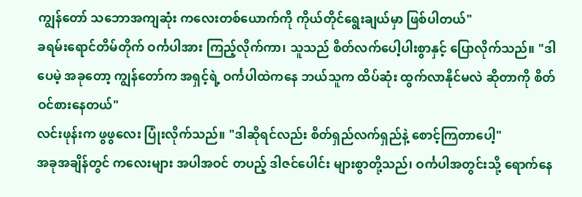ကျွန်တော် သဘောအကျဆုံး ကလေးတစ်ယောက်ကို ကိုယ်တိုင်ရွေးချယ်မှာ ဖြစ်ပါတယ်"
ခရမ်းရောင်တိမ်တိုက် ဝင်္ကပါအား ကြည့်လိုက်ကာ၊ သူသည် စိတ်လက်ပေါ့ပါးစွာနှင့် ပြောလိုက်သည်။ "ဒါပေမဲ့ အခုတော့ ကျွန်တော်က အရှင့်ရဲ့ ဝင်္ကပါထဲကနေ ဘယ်သူက ထိပ်ဆုံး ထွက်လာနိုင်မလဲ ဆိုတာကို စိတ်ဝင်စားနေတယ်"
လင်းဖုန်းက ဖွဖွလေး ပြုံးလိုက်သည်။ "ဒါဆိုရင်လည်း စိတ်ရှည်လက်ရှည်နဲ့ စောင့်ကြတာပေါ့"
အခုအချိန်တွင် ကလေးများ အပါအဝင် တပည့် ဒါဇင်ပေါင်း များစွာတို့သည်၊ ဝင်္ကပါအတွင်းသို့ ရောက်နေ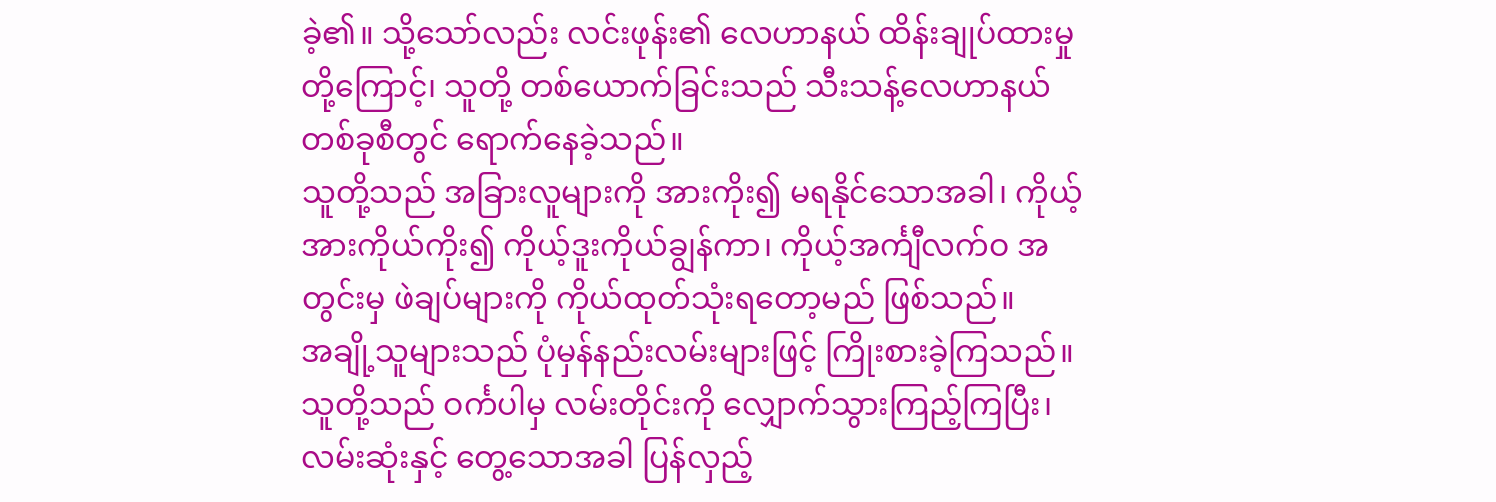ခဲ့၏။ သို့သော်လည်း လင်းဖုန်း၏ လေဟာနယ် ထိန်းချုပ်ထားမှုတို့ကြောင့်၊ သူတို့ တစ်ယောက်ခြင်းသည် သီးသန့်လေဟာနယ် တစ်ခုစီတွင် ရောက်နေခဲ့သည်။
သူတို့သည် အခြားလူများကို အားကိုး၍ မရနိုင်သောအခါ၊ ကိုယ့်အားကိုယ်ကိုး၍ ကိုယ့်ဒူးကိုယ်ချွန်ကာ၊ ကိုယ့်အင်္ကျီလက်ဝ အတွင်းမှ ဖဲချပ်များကို ကိုယ်ထုတ်သုံးရတော့မည် ဖြစ်သည်။
အချို့သူများသည် ပုံမှန်နည်းလမ်းများဖြင့် ကြိုးစားခဲ့ကြသည်။ သူတို့သည် ဝင်္ကပါမှ လမ်းတိုင်းကို လျှောက်သွားကြည့်ကြပြီး၊ လမ်းဆုံးနှင့် တွေ့သောအခါ ပြန်လှည့်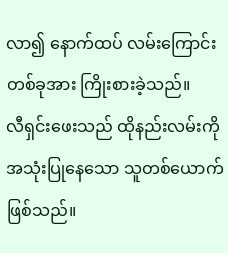လာ၍ နောက်ထပ် လမ်းကြောင်းတစ်ခုအား ကြိုးစားခဲ့သည်။
လီရှင်းဖေးသည် ထိုနည်းလမ်းကို အသုံးပြုနေသော သူတစ်ယောက်ဖြစ်သည်။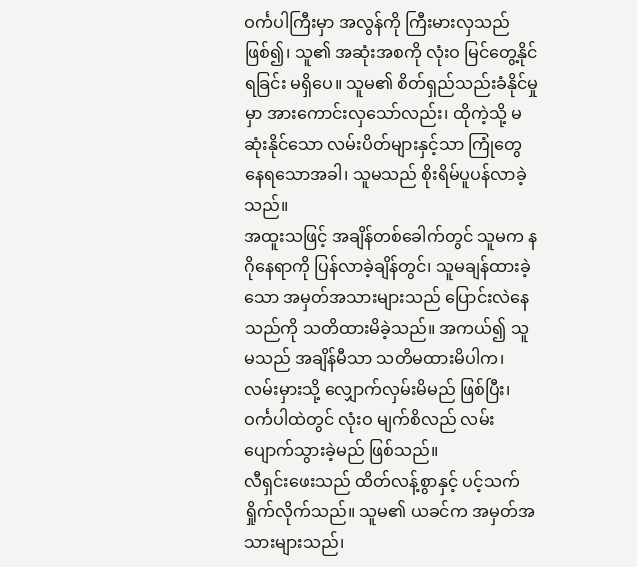ဝင်္ကပါကြီးမှာ အလွန်ကို ကြီးမားလှသည် ဖြစ်၍၊ သူ၏ အဆုံးအစကို လုံးဝ မြင်တွေ့နိုင်ရခြင်း မရှိပေ။ သူမ၏ စိတ်ရှည်သည်းခံနိုင်မှုမှာ အားကောင်းလှသော်လည်း၊ ထိုကဲ့သို့ မဆုံးနိုင်သော လမ်းပိတ်များနှင့်သာ ကြုံတွေနေရသောအခါ၊ သူမသည် စိုးရိမ်ပူပန်လာခဲ့သည်။
အထူးသဖြင့် အချိန်တစ်ခေါက်တွင် သူမက နဂိုနေရာကို ပြန်လာခဲ့ချိန်တွင်၊ သူမချန်ထားခဲ့သော အမှတ်အသားများသည် ပြောင်းလဲနေသည်ကို သတိထားမိခဲ့သည်။ အကယ်၍ သူမသည် အချိန်မီသာ သတိမထားမိပါက၊ လမ်းမှားသို့ လျှောက်လှမ်းမိမည် ဖြစ်ပြီး၊ ဝင်္ကပါထဲတွင် လုံးဝ မျက်စိလည် လမ်းပျောက်သွားခဲ့မည် ဖြစ်သည်။
လီရှင်းဖေးသည် ထိတ်လန့်စွာနှင့် ပင့်သက်ရှိုက်လိုက်သည်။ သူမ၏ ယခင်က အမှတ်အသားများသည်၊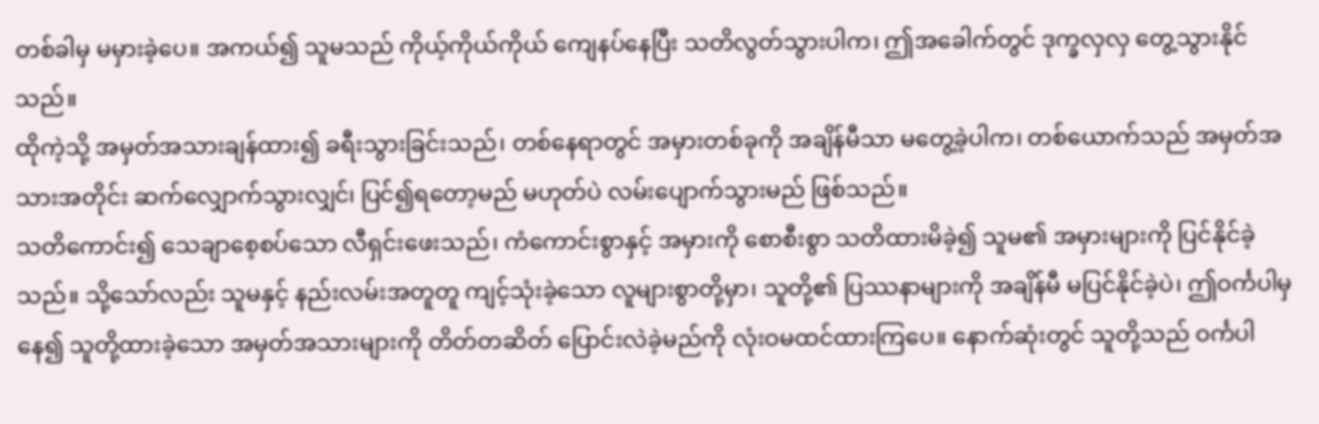တစ်ခါမှ မမှားခဲ့ပေ။ အကယ်၍ သူမသည် ကိုယ့်ကိုယ်ကိုယ် ကျေနပ်နေပြီး သတိလွတ်သွားပါက၊ ဤအခေါက်တွင် ဒုက္ခလှလှ တွေ့သွားနိုင်သည်။
ထိုကဲ့သို့ အမှတ်အသားချန်ထား၍ ခရီးသွားခြင်းသည်၊ တစ်နေရာတွင် အမှားတစ်ခုကို အချိန်မီသာ မတွေ့ခဲ့ပါက၊ တစ်ယောက်သည် အမှတ်အသားအတိုင်း ဆက်လျှောက်သွားလျှင်၊ ပြင်၍ရတော့မည် မဟုတ်ပဲ လမ်းပျောက်သွားမည် ဖြစ်သည်။
သတိကောင်း၍ သေချာစေ့စပ်သော လီရှင်းဖေးသည်၊ ကံကောင်းစွာနှင့် အမှားကို စောစီးစွာ သတိထားမိခဲ့၍ သူမ၏ အမှားများကို ပြင်နိုင်ခဲ့သည်။ သို့သော်လည်း သူမနှင့် နည်းလမ်းအတူတူ ကျင့်သုံးခဲ့သော လူများစွာတို့မှာ၊ သူတို့၏ ပြဿနာများကို အချိန်မီ မပြင်နိုင်ခဲ့ပဲ၊ ဤဝင်္ကပါမှနေ၍ သူတို့ထားခဲ့သော အမှတ်အသားများကို တိတ်တဆိတ် ပြောင်းလဲခဲ့မည်ကို လုံးဝမထင်ထားကြပေ။ နောက်ဆုံးတွင် သူတို့သည် ဝင်္ကပါ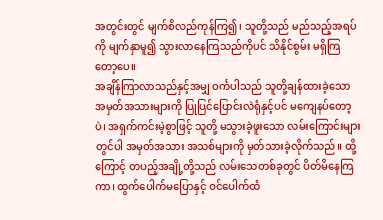အတွင်းတွင် မျက်စိလည်ကုန်ကြ၍၊ သူတို့သည် မည်သည့်အရပ်ကို မျက်နှာမူ၍ သွားလာနေကြသည်ကိုပင် သိနိုင်စွမ်း မရှိကြတော့ပေ။
အချိန်ကြာလာသည်နှင့်အမျှ ဝင်္ကပါသည် သူတို့ချန်ထားခဲ့သော အမှတ်အသားများကို ပြုပြင်ပြောင်းလဲရုံနှင့်ပင် မကျေနပ်တော့ပဲ၊ အရှက်ကင်းမဲ့စွာဖြင့် သူတို့ မသွားခဲ့ဖူးသော လမ်းကြောင်းများတွင်ပါ အမှတ်အသား အသစ်များကို မှတ်သားခဲ့လိုက်သည်။ ထို့ကြောင့် တပည့်အချို့တို့သည် လမ်းသေတစ်ခုတွင် ပိတ်မိနေကြကာ၊ ထွက်ပေါက်မပြောနှင့် ဝင်ပေါက်ထံ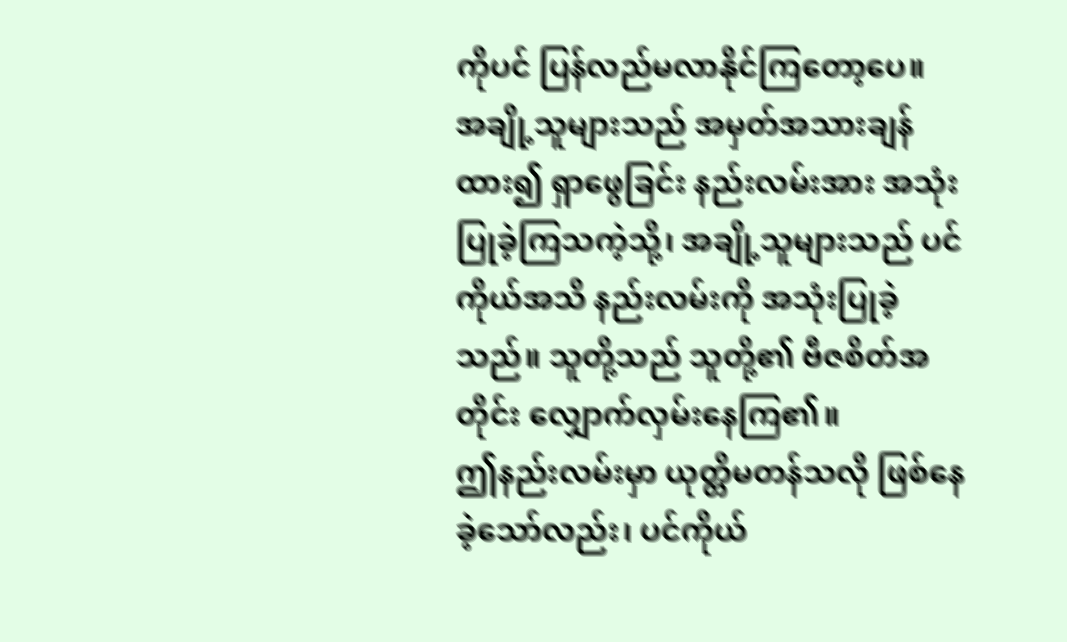ကိုပင် ပြန်လည်မလာနိုင်ကြတော့ပေ။
အချို့သူများသည် အမှတ်အသားချန်ထား၍ ရှာဖွေခြင်း နည်းလမ်းအား အသုံးပြုခဲ့ကြသကဲ့သို့၊ အချို့သူများသည် ပင်ကိုယ်အသိ နည်းလမ်းကို အသုံးပြုခဲ့သည်။ သူတို့သည် သူတို့၏ ဗီဇစိတ်အတိုင်း လျှောက်လှမ်းနေကြ၏။
ဤနည်းလမ်းမှာ ယုတ္တိမတန်သလို ဖြစ်နေခဲ့သော်လည်း၊ ပင်ကိုယ်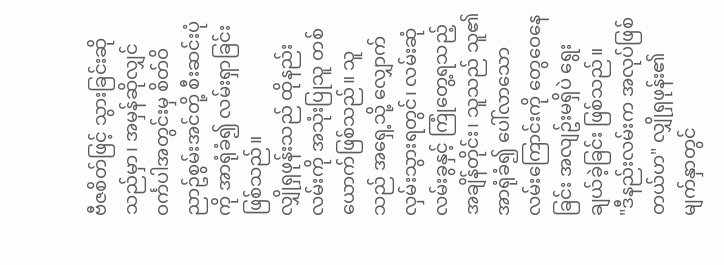ဗီဇစိတ်ဖြင့် သွားခြင်းဆိုသည်မှာ၊ အမှန်ဆိုလျှင် ဝင်္ကပါအတွင်းမှ စိတ်ဝိညာဥ်စွမ်းအင်တို့ စီးဆင်းပုံကို အာရုံခံ၍ လမ်းရှာခြင်းဖြစ်သည်။
လျှိုရှဖုန်းသည် ထိုနည်းလမ်းကို အသုံးပြုသူ တစ်ယောက်ဖြစ်သည်။ သူသည် အရှေ့သို့ လျှောက်လှမ်းသွားရတွင်၊ လမ်းဆုံလမ်းခွနှင့် ကြုံတွေ့ရသည့် အချိန်တိုင်း၊ သူသည် သူ၏အာရုံခံ၍ ပေါ်လာသော လမ်းကြောင်းကို တွေဝေနေခြင်း အလျဥ်းမရှိပဲ ရွေးချယ်ခဲ့ခြင်း ဖြစ်သည်။
"ဒီနည်းလမ်းက အလုပ်ဖြစ်တယ်ဟ" လျှိုရှဖုန်း၏ မျက်နှာတွင်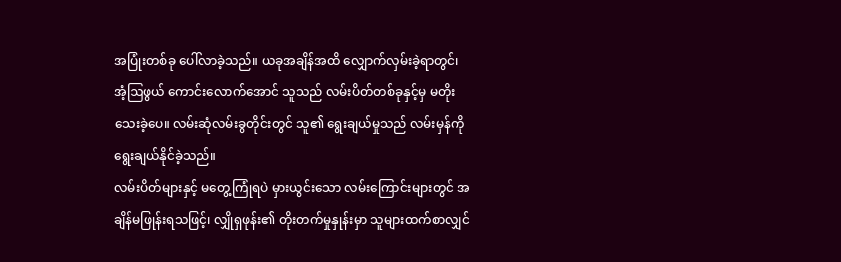အပြုံးတစ်ခု ပေါ်လာခဲ့သည်။ ယခုအချိန်အထိ လျှောက်လှမ်းခဲ့ရာတွင်၊ အံ့ဩဖွယ် ကောင်းလောက်အောင် သူသည် လမ်းပိတ်တစ်ခုနှင့်မှ မတိုးသေးခဲ့ပေ။ လမ်းဆုံလမ်းခွတိုင်းတွင် သူ၏ ရွေးချယ်မှုသည် လမ်းမှန်ကို ရွေးချယ်နိုင်ခဲ့သည်။
လမ်းပိတ်များနှင့် မတွေ့ကြုံရပဲ မှားယွင်းသော လမ်းကြောင်းများတွင် အချိန်မဖြုန်းရသဖြင့်၊ လျှိုရှဖုန်း၏ တိုးတက်မှုနှုန်းမှာ သူများထက်စာလျှင်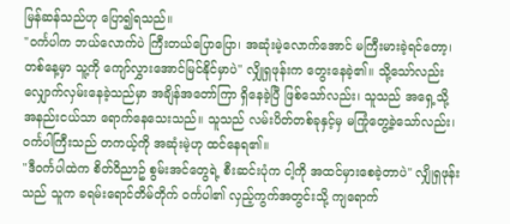မြန်ဆန်သည်ဟု ပြော၍ရသည်။
"ဝင်္ကပါက ဘယ်လောက်ပဲ ကြီးတယ်ပြောပြော၊ အဆုံးမဲ့လောက်အောင် မကြီးမားခဲ့ရင်တော့၊ တစ်နေ့မှာ သူ့ကို ကျော်လွှားအောင်မြင်နိုင်မှာပဲ" လျှိုရှဖုန်းက တွေးနေခဲ့၏။ သို့သော်လည်း လျှောက်လှမ်းနေခဲ့သည်မှာ အချိန်အတော်ကြာ ရှိနေခဲ့ပြီ ဖြစ်သော်လည်း၊ သူသည် အရှေ့သို့ အနည်းငယ်သာ ရောက်နေသေးသည်။ သူသည် လမ်းပိတ်တစ်ခုနှင့်မှ မကြုံတွေ့ခဲ့သော်လည်း၊ ဝင်္ကပါကြီးသည် တကယ့်ကို အဆုံးမဲ့ဟု ထင်နေရ၏။
"ဒီဝင်္ကပါထဲက စိတ်ဝိညာဥ် စွမ်းအင်တွေရဲ့ စီးဆင်းပုံက ငါ့ကို အထင်မှားစေခဲ့တာပဲ" လျှိုရှဖုန်းသည် သူက ခရမ်းရောင်တိမ်တိုက် ဝင်္ကပါ၏ လှည့်ကွက်အတွင်းသို့ ကျရောက်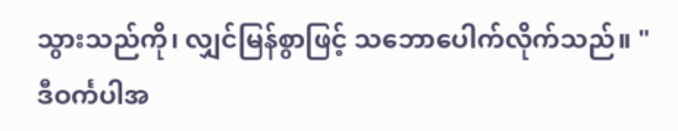သွားသည်ကို၊ လျှင်မြန်စွာဖြင့် သဘောပေါက်လိုက်သည်။ "ဒီဝင်္ကပါအ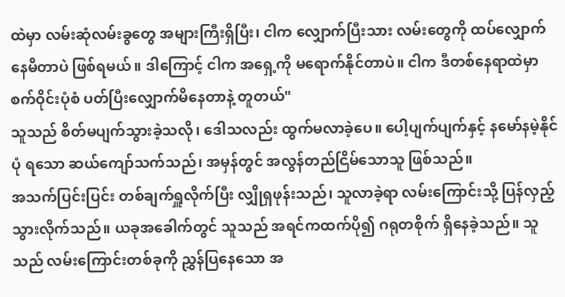ထဲမှာ လမ်းဆုံလမ်းခွတွေ အများကြီးရှိပြီး၊ ငါက လျှောက်ပြီးသား လမ်းတွေကို ထပ်လျှောက်နေမိတာပဲ ဖြစ်ရမယ်။ ဒါကြောင့် ငါက အရှေ့ကို မရောက်နိုင်တာပဲ။ ငါက ဒီတစ်နေရာထဲမှာ စက်ဝိုင်းပုံစံ ပတ်ပြီးလျှောက်မိနေတာနဲ့ တူတယ်"
သူသည် စိတ်မပျက်သွားခဲ့သလို၊ ဒေါသလည်း ထွက်မလာခဲ့ပေ။ ပေါ့ပျက်ပျက်နှင့် နမော်နမဲ့နိုင်ပုံ ရသော ဆယ်ကျော်သက်သည်၊ အမှန်တွင် အလွန်တည်ငြိမ်သောသူ ဖြစ်သည်။
အသက်ပြင်းပြင်း တစ်ချက်ရှူလိုက်ပြီး လျှိုရှဖုန်းသည်၊ သူလာခဲ့ရာ လမ်းကြောင်းသို့ ပြန်လှည့်သွားလိုက်သည်။ ယခုအခေါက်တွင် သူသည် အရင်ကထက်ပို၍ ဂရုတစိုက် ရှိနေခဲ့သည်။ သူသည် လမ်းကြောင်းတစ်ခုကို ညွှန်ပြနေသော အ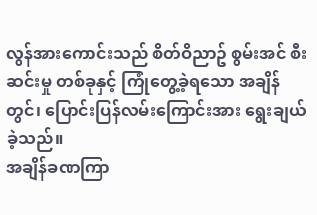လွန်အားကောင်းသည် စိတ်ဝိညာဥ် စွမ်းအင် စီးဆင်းမှု တစ်ခုနှင့် ကြုံတွေ့ခဲ့ရသော အချိန်တွင်၊ ပြောင်းပြန်လမ်းကြောင်းအား ရွေးချယ်ခဲ့သည်။
အချိန်ခဏကြာ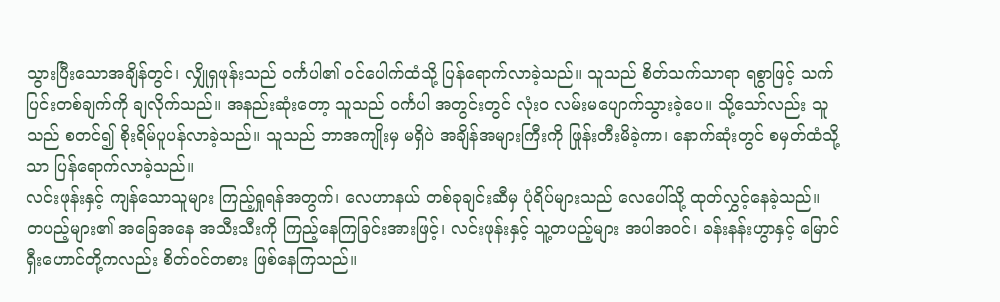သွားပြီးသောအချိန်တွင်၊ လျှိုရှဖုန်းသည် ဝင်္ကပါ၏ ဝင်ပေါက်ထံသို့ ပြန်ရောက်လာခဲ့သည်။ သူသည် စိတ်သက်သာရာ ရစွာဖြင့် သက်ပြင်းတစ်ချက်ကို ချလိုက်သည်။ အနည်းဆုံးတော့ သူသည် ဝင်္ကပါ အတွင်းတွင် လုံးဝ လမ်းမပျောက်သွားခဲ့ပေ။ သို့သော်လည်း သူသည် စတင်၍ စိုးရိမ်ပူပန်လာခဲ့သည်။ သူသည် ဘာအကျိုးမှ မရှိပဲ အချိန်အများကြီးကို ဖြုန်းတီးမိခဲ့ကာ၊ နောက်ဆုံးတွင် စမှတ်ထံသို့သာ ပြန်ရောက်လာခဲ့သည်။
လင်းဖုန်းနှင့် ကျန်သောသူများ ကြည့်ရှုရန်အတွက်၊ လေဟာနယ် တစ်ခုချင်းဆီမှ ပုံရိပ်များသည် လေပေါ်သို့ ထုတ်လွှင့်နေခဲ့သည်။
တပည့်များ၏ အခြေအနေ အသီးသီးကို ကြည့်နေကြခြင်းအားဖြင့်၊ လင်းဖုန်းနှင့် သူ့တပည့်များ အပါအဝင်၊ ခန်းနန်းဟွာနှင့် မြောင်ရှီးဟောင်တို့ကလည်း စိတ်ဝင်တစား ဖြစ်နေကြသည်။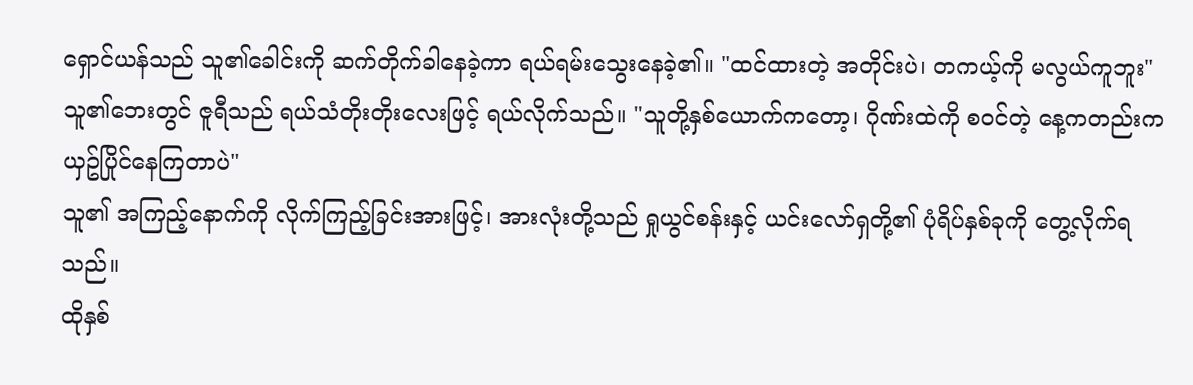ရှောင်ယန်သည် သူ၏ခေါင်းကို ဆက်တိုက်ခါနေခဲ့ကာ ရယ်ရမ်းသွေးနေခဲ့၏။ "ထင်ထားတဲ့ အတိုင်းပဲ၊ တကယ့်ကို မလွယ်ကူဘူး"
သူ၏ဘေးတွင် ဇူရီသည် ရယ်သံတိုးတိုးလေးဖြင့် ရယ်လိုက်သည်။ "သူတို့နှစ်ယောက်ကတော့၊ ဂိုဏ်းထဲကို စဝင်တဲ့ နေ့ကတည်းက ယှဥ်ပြိုင်နေကြတာပဲ"
သူ၏ အကြည့်နောက်ကို လိုက်ကြည့်ခြင်းအားဖြင့်၊ အားလုံးတို့သည် ရှုယွင်စန်းနှင့် ယင်းလော်ရှတို့၏ ပုံရိပ်နှစ်ခုကို တွေ့လိုက်ရသည်။
ထိုနှစ်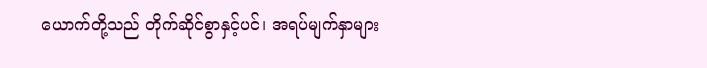ယောက်တို့သည် တိုက်ဆိုင်စွာနှင့်ပင်၊ အရပ်မျက်နှာများ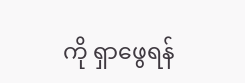ကို ရှာဖွေရန်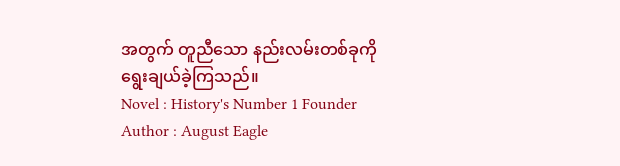အတွက် တူညီသော နည်းလမ်းတစ်ခုကို ရွေးချယ်ခဲ့ကြသည်။
Novel : History's Number 1 Founder
Author : August Eagle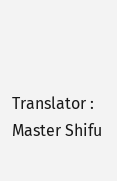Translator : Master Shifu